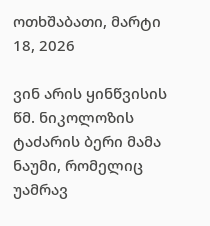ოთხშაბათი, მარტი 18, 2026

ვინ არის ყინწვისის წმ. ნიკოლოზის ტაძარის ბერი მამა ნაუმი, რომელიც უამრავ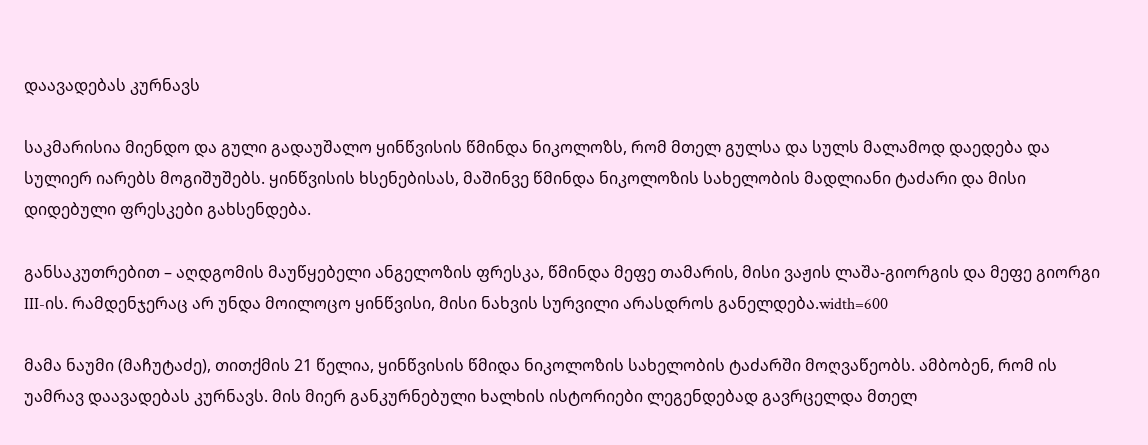დაავადებას კურნავს

საკმარისია მიენდო და გული გადაუშალო ყინწვისის წმინდა ნიკოლოზს, რომ მთელ გულსა და სულს მალამოდ დაედება და სულიერ იარებს მოგიშუშებს. ყინწვისის ხსენებისას, მაშინვე წმინდა ნიკოლოზის სახელობის მადლიანი ტაძარი და მისი დიდებული ფრესკები გახსენდება.

განსაკუთრებით – აღდგომის მაუწყებელი ანგელოზის ფრესკა, წმინდა მეფე თამარის, მისი ვაჟის ლაშა-გიორგის და მეფე გიორგი III-ის. რამდენჯერაც არ უნდა მოილოცო ყინწვისი, მისი ნახვის სურვილი არასდროს განელდება.width=600

მამა ნაუმი (მაჩუტაძე), თითქმის 21 წელია, ყინწვისის წმიდა ნიკოლოზის სახელობის ტაძარში მოღვაწეობს. ამბობენ, რომ ის უამრავ დაავადებას კურნავს. მის მიერ განკურნებული ხალხის ისტორიები ლეგენდებად გავრცელდა მთელ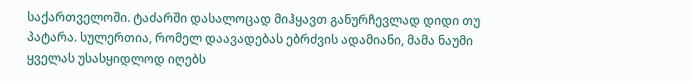საქართველოში. ტაძარში დასალოცად მიჰყავთ განურჩევლად დიდი თუ პატარა. სულერთია, რომელ დაავადებას ებრძვის ადამიანი, მამა ნაუმი ყველას უსასყიდლოდ იღებს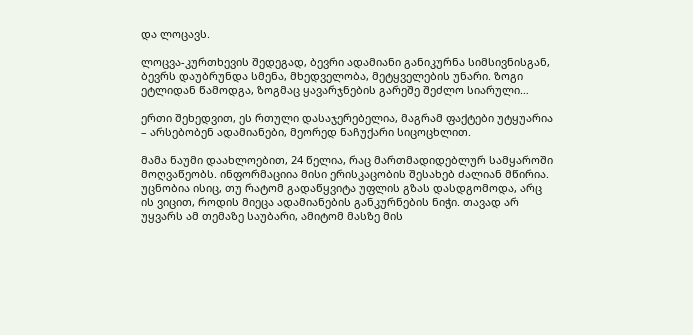და ლოცავს.

ლოცვა-კურთხევის შედეგად, ბევრი ადამიანი განიკურნა სიმსივნისგან, ბევრს დაუბრუნდა სმენა, მხედველობა, მეტყველების უნარი. ზოგი ეტლიდან წამოდგა, ზოგმაც ყავარჯნების გარეშე შეძლო სიარული…

ერთი შეხედვით, ეს რთული დასაჯერებელია, მაგრამ ფაქტები უტყუარია – არსებობენ ადამიანები, მეორედ ნაჩუქარი სიცოცხლით.

მამა ნაუმი დაახლოებით, 24 წელია, რაც მართმადიდებლურ სამყაროში მოღვაწეობს. ინფორმაციია მისი ერისკაცობის შესახებ ძალიან მწირია. უცნობია ისიც, თუ რატომ გადაწყვიტა უფლის გზას დასდგომოდა, არც ის ვიცით, როდის მიეცა ადამიანების განკურნების ნიჭი. თავად არ უყვარს ამ თემაზე საუბარი, ამიტომ მასზე მის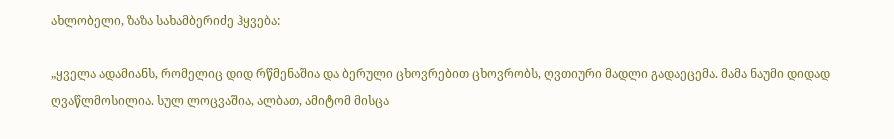ახლობელი, ზაზა სახამბერიძე ჰყვება:

„ყველა ადამიანს, რომელიც დიდ რწმენაშია და ბერული ცხოვრებით ცხოვრობს, ღვთიური მადლი გადაეცემა. მამა ნაუმი დიდად ღვაწლმოსილია. სულ ლოცვაშია, ალბათ, ამიტომ მისცა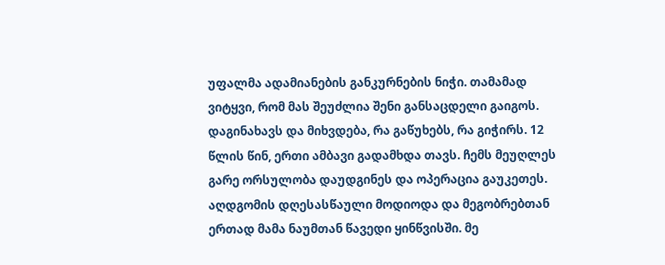უფალმა ადამიანების განკურნების ნიჭი. თამამად ვიტყვი, რომ მას შეუძლია შენი განსაცდელი გაიგოს. დაგინახავს და მიხვდება, რა გაწუხებს, რა გიჭირს. 12 წლის წინ, ერთი ამბავი გადამხდა თავს. ჩემს მეუღლეს გარე ორსულობა დაუდგინეს და ოპერაცია გაუკეთეს. აღდგომის დღესასწაული მოდიოდა და მეგობრებთან ერთად მამა ნაუმთან წავედი ყინწვისში. მე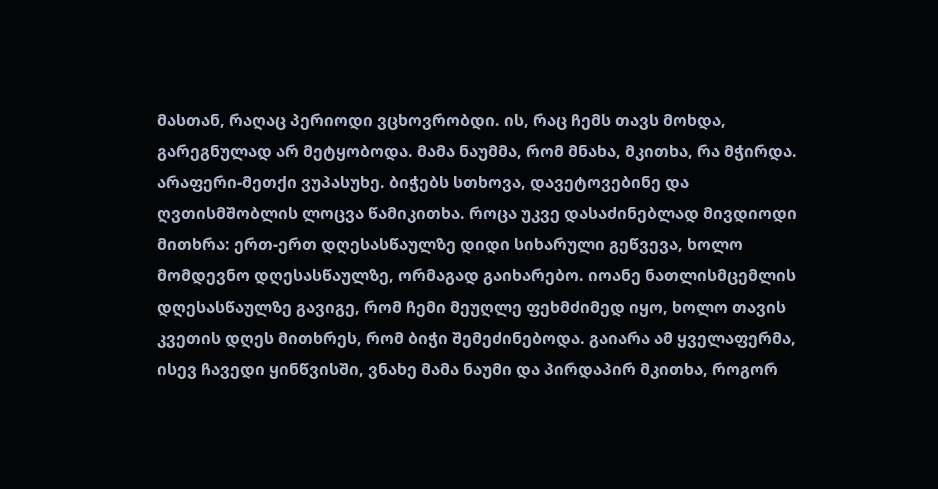მასთან, რაღაც პერიოდი ვცხოვრობდი. ის, რაც ჩემს თავს მოხდა, გარეგნულად არ მეტყობოდა. მამა ნაუმმა, რომ მნახა, მკითხა, რა მჭირდა. არაფერი-მეთქი ვუპასუხე. ბიჭებს სთხოვა, დავეტოვებინე და ღვთისმშობლის ლოცვა წამიკითხა. როცა უკვე დასაძინებლად მივდიოდი მითხრა: ერთ-ერთ დღესასწაულზე დიდი სიხარული გეწვევა, ხოლო მომდევნო დღესასწაულზე, ორმაგად გაიხარებო. იოანე ნათლისმცემლის დღესასწაულზე გავიგე, რომ ჩემი მეუღლე ფეხმძიმედ იყო, ხოლო თავის კვეთის დღეს მითხრეს, რომ ბიჭი შემეძინებოდა. გაიარა ამ ყველაფერმა, ისევ ჩავედი ყინწვისში, ვნახე მამა ნაუმი და პირდაპირ მკითხა, როგორ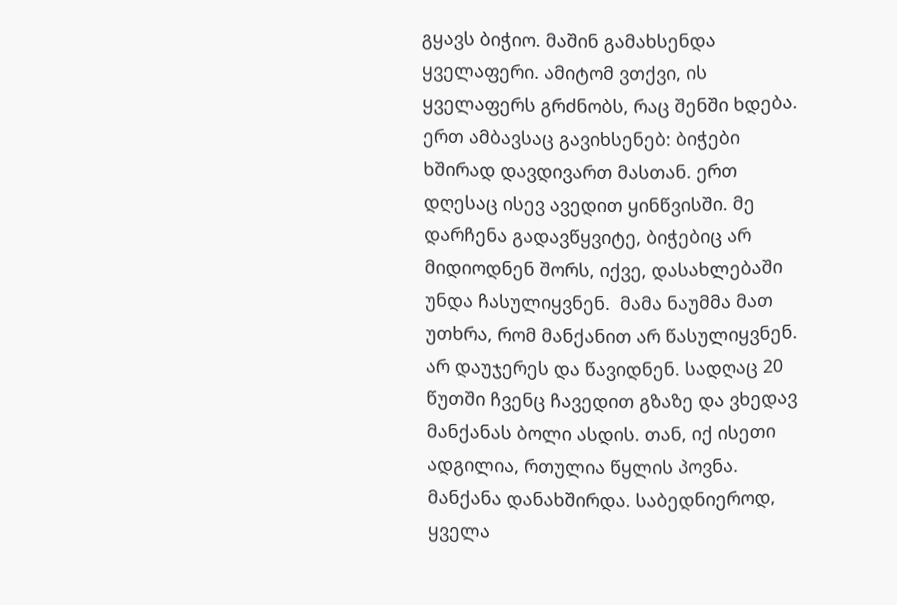გყავს ბიჭიო. მაშინ გამახსენდა ყველაფერი. ამიტომ ვთქვი, ის ყველაფერს გრძნობს, რაც შენში ხდება. ერთ ამბავსაც გავიხსენებ: ბიჭები ხშირად დავდივართ მასთან. ერთ დღესაც ისევ ავედით ყინწვისში. მე დარჩენა გადავწყვიტე, ბიჭებიც არ მიდიოდნენ შორს, იქვე, დასახლებაში უნდა ჩასულიყვნენ.  მამა ნაუმმა მათ უთხრა, რომ მანქანით არ წასულიყვნენ. არ დაუჯერეს და წავიდნენ. სადღაც 20 წუთში ჩვენც ჩავედით გზაზე და ვხედავ მანქანას ბოლი ასდის. თან, იქ ისეთი ადგილია, რთულია წყლის პოვნა. მანქანა დანახშირდა. საბედნიეროდ, ყველა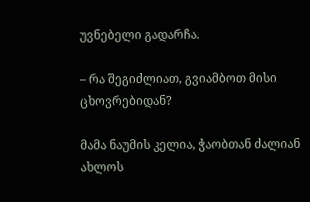უვნებელი გადარჩა.

– რა შეგიძლიათ, გვიამბოთ მისი ცხოვრებიდან?

მამა ნაუმის კელია, ჭაობთან ძალიან ახლოს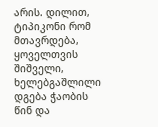არის. დილით, ტიპიკონი რომ მთავრდება, ყოველთვის შიშველი, ხელებგაშლილი დგება ჭაობის წინ და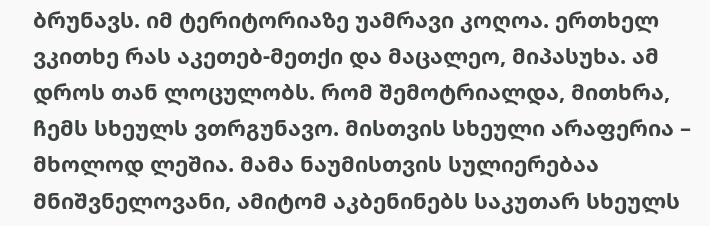ბრუნავს. იმ ტერიტორიაზე უამრავი კოღოა. ერთხელ ვკითხე რას აკეთებ-მეთქი და მაცალეო, მიპასუხა. ამ დროს თან ლოცულობს. რომ შემოტრიალდა, მითხრა, ჩემს სხეულს ვთრგუნავო. მისთვის სხეული არაფერია – მხოლოდ ლეშია. მამა ნაუმისთვის სულიერებაა მნიშვნელოვანი, ამიტომ აკბენინებს საკუთარ სხეულს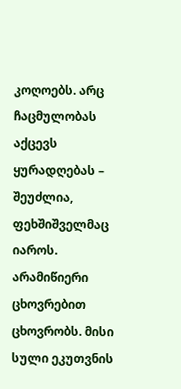კოღოებს. არც ჩაცმულობას აქცევს ყურადღებას – შეუძლია, ფეხშიშველმაც იაროს. არამიწიერი ცხოვრებით ცხოვრობს. მისი სული ეკუთვნის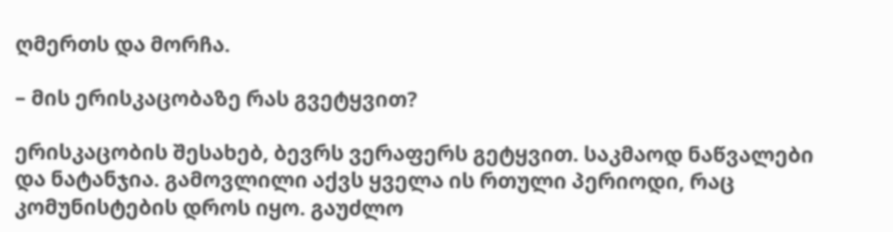ღმერთს და მორჩა.

– მის ერისკაცობაზე რას გვეტყვით?

ერისკაცობის შესახებ, ბევრს ვერაფერს გეტყვით. საკმაოდ ნაწვალები და ნატანჯია. გამოვლილი აქვს ყველა ის რთული პერიოდი, რაც კომუნისტების დროს იყო. გაუძლო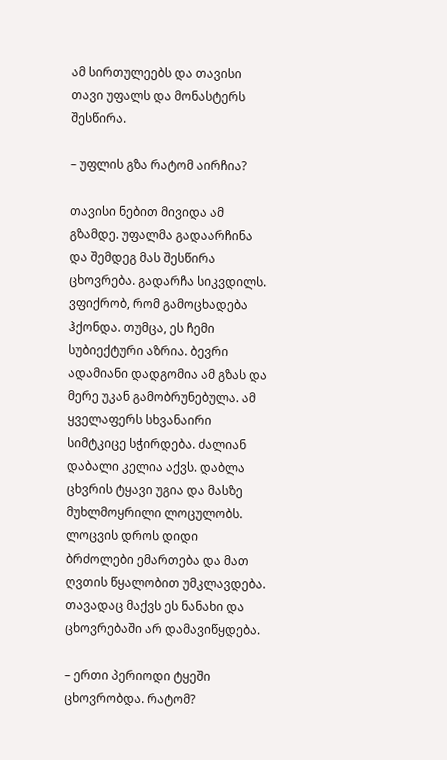ამ სირთულეებს და თავისი თავი უფალს და მონასტერს შესწირა.

– უფლის გზა რატომ აირჩია?

თავისი ნებით მივიდა ამ გზამდე. უფალმა გადაარჩინა და შემდეგ მას შესწირა ცხოვრება. გადარჩა სიკვდილს. ვფიქრობ, რომ გამოცხადება ჰქონდა. თუმცა, ეს ჩემი სუბიექტური აზრია. ბევრი ადამიანი დადგომია ამ გზას და მერე უკან გამობრუნებულა. ამ ყველაფერს სხვანაირი სიმტკიცე სჭირდება. ძალიან დაბალი კელია აქვს. დაბლა ცხვრის ტყავი უგია და მასზე მუხლმოყრილი ლოცულობს. ლოცვის დროს დიდი ბრძოლები ემართება და მათ ღვთის წყალობით უმკლავდება. თავადაც მაქვს ეს ნანახი და ცხოვრებაში არ დამავიწყდება.

– ერთი პერიოდი ტყეში ცხოვრობდა. რატომ?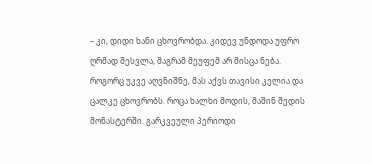– კი, დიდი ხანი ცხოვრობდა. კიდევ უნდოდა უფრო ღრმად შესვლა, მაგრამ მეუფემ არ მისცა ნება. როგორც უკვე აღვნიშნე, მას აქვს თავისი კელია და ცალკე ცხოვრობს. როცა ხალხი მოდის, მაშინ შედის მონასტერში. გარკვეული პერიოდი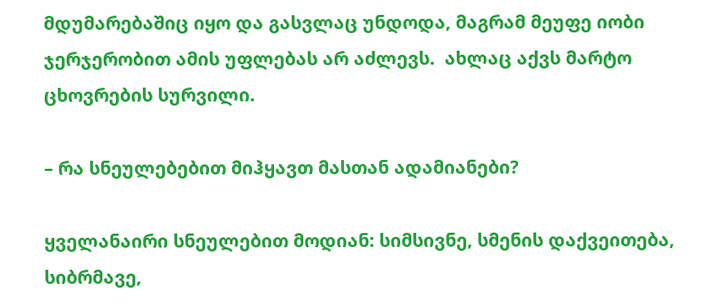მდუმარებაშიც იყო და გასვლაც უნდოდა, მაგრამ მეუფე იობი ჯერჯერობით ამის უფლებას არ აძლევს.  ახლაც აქვს მარტო ცხოვრების სურვილი.

– რა სნეულებებით მიჰყავთ მასთან ადამიანები?

ყველანაირი სნეულებით მოდიან: სიმსივნე, სმენის დაქვეითება, სიბრმავე,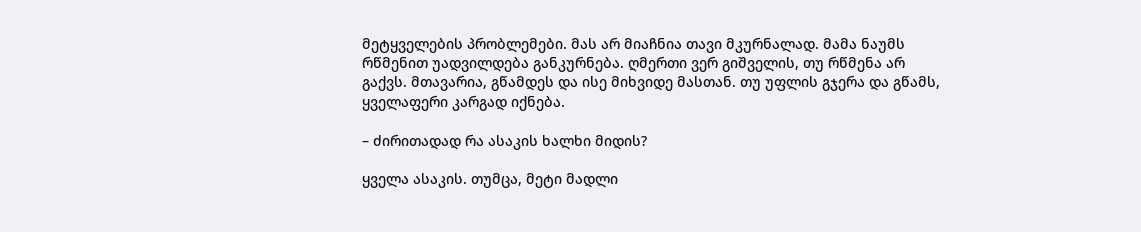მეტყველების პრობლემები. მას არ მიაჩნია თავი მკურნალად. მამა ნაუმს რწმენით უადვილდება განკურნება. ღმერთი ვერ გიშველის, თუ რწმენა არ გაქვს. მთავარია, გწამდეს და ისე მიხვიდე მასთან. თუ უფლის გჯერა და გწამს, ყველაფერი კარგად იქნება.

– ძირითადად რა ასაკის ხალხი მიდის?

ყველა ასაკის. თუმცა, მეტი მადლი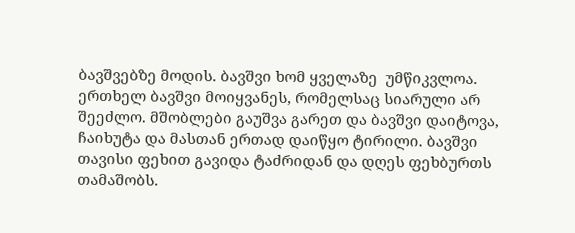ბავშვებზე მოდის. ბავშვი ხომ ყველაზე  უმწიკვლოა. ერთხელ ბავშვი მოიყვანეს, რომელსაც სიარული არ შეეძლო. მშობლები გაუშვა გარეთ და ბავშვი დაიტოვა, ჩაიხუტა და მასთან ერთად დაიწყო ტირილი. ბავშვი თავისი ფეხით გავიდა ტაძრიდან და დღეს ფეხბურთს თამაშობს.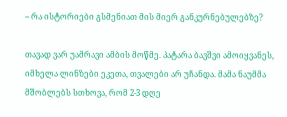– რა ისტორიები გსმენიათ მის მიერ განკურნებულებზე?

თავად ვარ უამრავი ამბის მოწმე. პატარა ბავშვი ამოიყვანეს, იმხელა ლინზები ეკეთა, თვალები არ უჩანდა. მამა ნაუმმა მშობლებს სთხოვა, რომ 2-3 დღე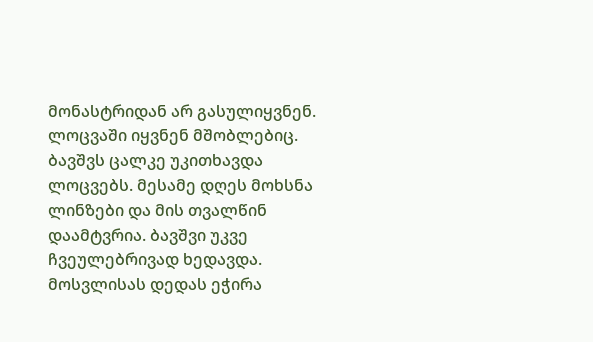მონასტრიდან არ გასულიყვნენ. ლოცვაში იყვნენ მშობლებიც. ბავშვს ცალკე უკითხავდა ლოცვებს. მესამე დღეს მოხსნა ლინზები და მის თვალწინ დაამტვრია. ბავშვი უკვე ჩვეულებრივად ხედავდა. მოსვლისას დედას ეჭირა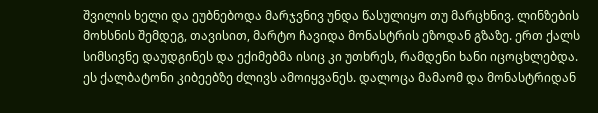შვილის ხელი და ეუბნებოდა მარჯვნივ უნდა წასულიყო თუ მარცხნივ. ლინზების მოხსნის შემდეგ, თავისით, მარტო ჩავიდა მონასტრის ეზოდან გზაზე. ერთ ქალს სიმსივნე დაუდგინეს და ექიმებმა ისიც კი უთხრეს, რამდენი ხანი იცოცხლებდა. ეს ქალბატონი კიბეებზე ძლივს ამოიყვანეს. დალოცა მამაომ და მონასტრიდან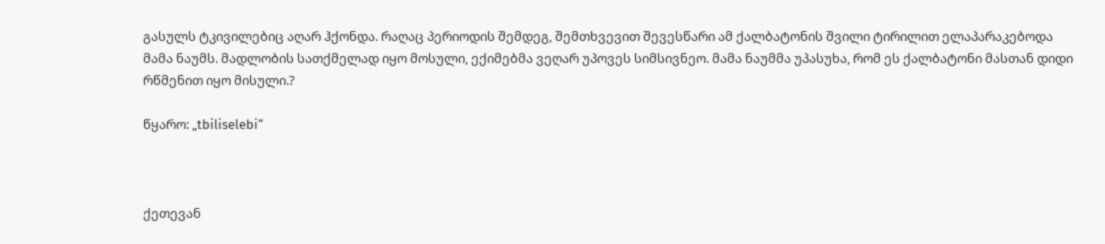გასულს ტკივილებიც აღარ ჰქონდა. რაღაც პერიოდის შემდეგ, შემთხვევით შევესწარი ამ ქალბატონის შვილი ტირილით ელაპარაკებოდა მამა ნაუმს. მადლობის სათქმელად იყო მოსული, ექიმებმა ვეღარ უპოვეს სიმსივნეო. მამა ნაუმმა უპასუხა, რომ ეს ქალბატონი მასთან დიდი რწმენით იყო მისული.?

წყარო: „tbiliselebi“



ქეთევან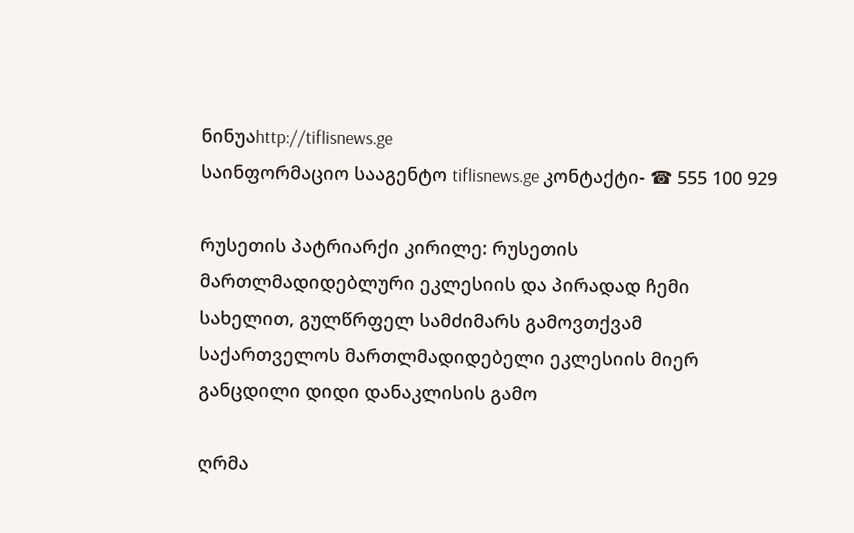ნინუაhttp://tiflisnews.ge
საინფორმაციო სააგენტო tiflisnews.ge კონტაქტი- ☎ 555 100 929

რუსეთის პატრიარქი კირილე: რუსეთის მართლმადიდებლური ეკლესიის და პირადად ჩემი სახელით, გულწრფელ სამძიმარს გამოვთქვამ საქართველოს მართლმადიდებელი ეკლესიის მიერ განცდილი დიდი დანაკლისის გამო

ღრმა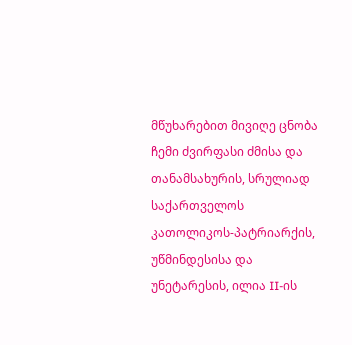მწუხარებით მივიღე ცნობა ჩემი ძვირფასი ძმისა და თანამსახურის, სრულიად საქართველოს კათოლიკოს-პატრიარქის, უწმინდესისა და უნეტარესის, ილია II-ის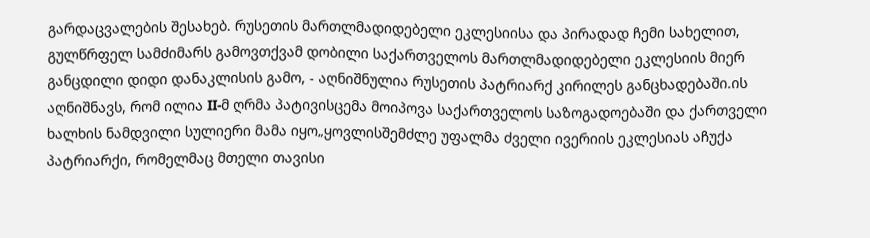გარდაცვალების შესახებ. რუსეთის მართლმადიდებელი ეკლესიისა და პირადად ჩემი სახელით, გულწრფელ სამძიმარს გამოვთქვამ დობილი საქართველოს მართლმადიდებელი ეკლესიის მიერ განცდილი დიდი დანაკლისის გამო, - აღნიშნულია რუსეთის პატრიარქ კირილეს განცხადებაში.ის აღნიშნავს, რომ ილია II-მ ღრმა პატივისცემა მოიპოვა საქართველოს საზოგადოებაში და ქართველი ხალხის ნამდვილი სულიერი მამა იყო„ყოვლისშემძლე უფალმა ძველი ივერიის ეკლესიას აჩუქა პატრიარქი, რომელმაც მთელი თავისი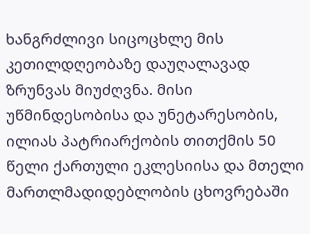ხანგრძლივი სიცოცხლე მის კეთილდღეობაზე დაუღალავად ზრუნვას მიუძღვნა. მისი უწმინდესობისა და უნეტარესობის, ილიას პატრიარქობის თითქმის 50 წელი ქართული ეკლესიისა და მთელი მართლმადიდებლობის ცხოვრებაში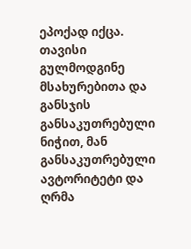ეპოქად იქცა. თავისი გულმოდგინე მსახურებითა და განსჯის განსაკუთრებული ნიჭით, მან განსაკუთრებული ავტორიტეტი და ღრმა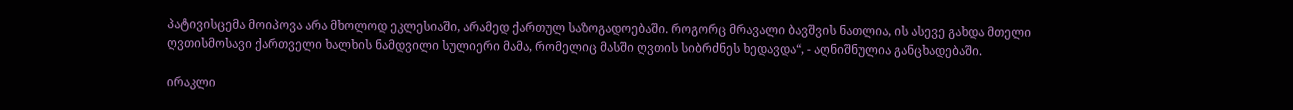პატივისცემა მოიპოვა არა მხოლოდ ეკლესიაში, არამედ ქართულ საზოგადოებაში. როგორც მრავალი ბავშვის ნათლია, ის ასევე გახდა მთელი ღვთისმოსავი ქართველი ხალხის ნამდვილი სულიერი მამა, რომელიც მასში ღვთის სიბრძნეს ხედავდა“, - აღნიშნულია განცხადებაში.

ირაკლი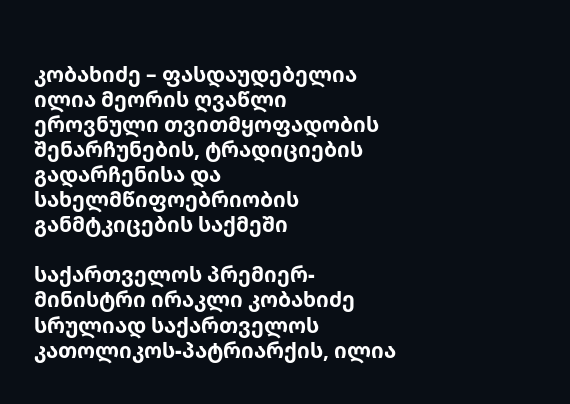კობახიძე – ფასდაუდებელია ილია მეორის ღვაწლი ეროვნული თვითმყოფადობის შენარჩუნების, ტრადიციების გადარჩენისა და სახელმწიფოებრიობის განმტკიცების საქმეში

საქართველოს პრემიერ-მინისტრი ირაკლი კობახიძე სრულიად საქართველოს კათოლიკოს-პატრიარქის, ილია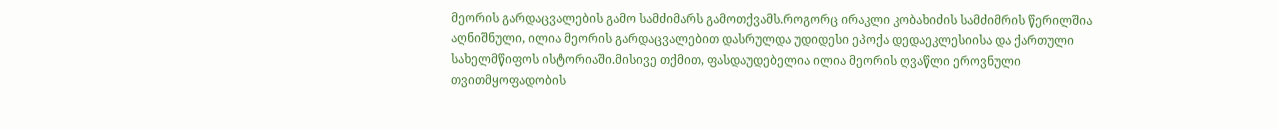მეორის გარდაცვალების გამო სამძიმარს გამოთქვამს.როგორც ირაკლი კობახიძის სამძიმრის წერილშია აღნიშნული, ილია მეორის გარდაცვალებით დასრულდა უდიდესი ეპოქა დედაეკლესიისა და ქართული სახელმწიფოს ისტორიაში.მისივე თქმით, ფასდაუდებელია ილია მეორის ღვაწლი ეროვნული თვითმყოფადობის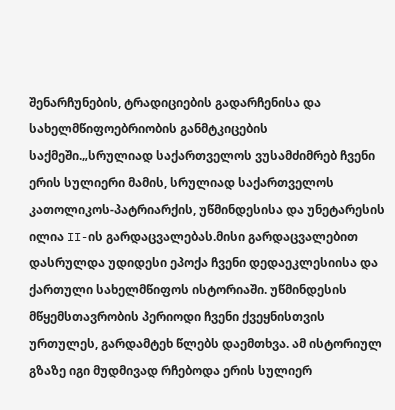შენარჩუნების, ტრადიციების გადარჩენისა და სახელმწიფოებრიობის განმტკიცების საქმეში.„სრულიად საქართველოს ვუსამძიმრებ ჩვენი ერის სულიერი მამის, სრულიად საქართველოს კათოლიკოს-პატრიარქის, უწმინდესისა და უნეტარესის ილია II-ის გარდაცვალებას.მისი გარდაცვალებით დასრულდა უდიდესი ეპოქა ჩვენი დედაეკლესიისა და ქართული სახელმწიფოს ისტორიაში. უწმინდესის მწყემსთავრობის პერიოდი ჩვენი ქვეყნისთვის ურთულეს, გარდამტეხ წლებს დაემთხვა. ამ ისტორიულ გზაზე იგი მუდმივად რჩებოდა ერის სულიერ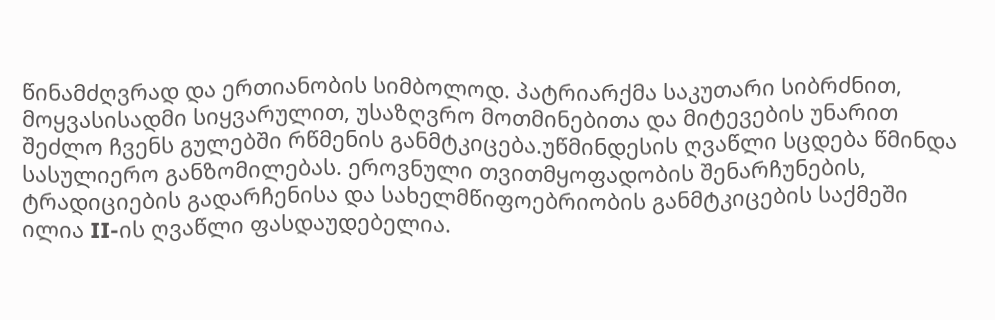წინამძღვრად და ერთიანობის სიმბოლოდ. პატრიარქმა საკუთარი სიბრძნით, მოყვასისადმი სიყვარულით, უსაზღვრო მოთმინებითა და მიტევების უნარით შეძლო ჩვენს გულებში რწმენის განმტკიცება.უწმინდესის ღვაწლი სცდება წმინდა სასულიერო განზომილებას. ეროვნული თვითმყოფადობის შენარჩუნების, ტრადიციების გადარჩენისა და სახელმწიფოებრიობის განმტკიცების საქმეში ილია II-ის ღვაწლი ფასდაუდებელია.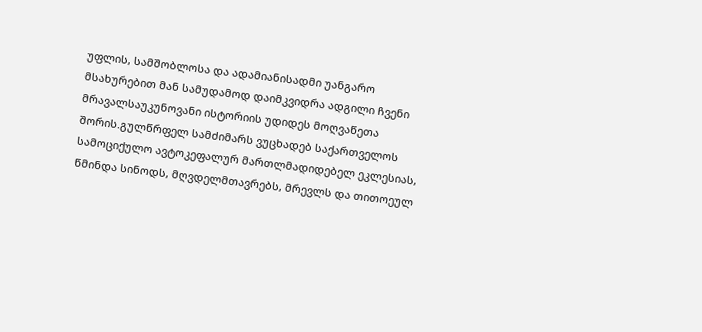უფლის, სამშობლოსა და ადამიანისადმი უანგარო მსახურებით მან სამუდამოდ დაიმკვიდრა ადგილი ჩვენი მრავალსაუკუნოვანი ისტორიის უდიდეს მოღვაწეთა შორის.გულწრფელ სამძიმარს ვუცხადებ საქართველოს სამოციქულო ავტოკეფალურ მართლმადიდებელ ეკლესიას, წმინდა სინოდს, მღვდელმთავრებს, მრევლს და თითოეულ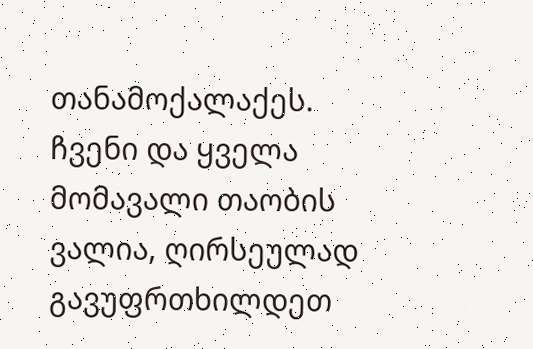თანამოქალაქეს. ჩვენი და ყველა მომავალი თაობის ვალია, ღირსეულად გავუფრთხილდეთ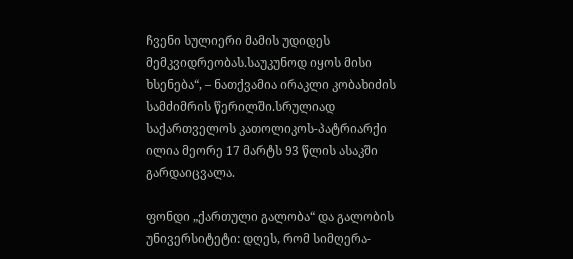ჩვენი სულიერი მამის უდიდეს მემკვიდრეობას.საუკუნოდ იყოს მისი ხსენება“, – ნათქვამია ირაკლი კობახიძის სამძიმრის წერილში.სრულიად საქართველოს კათოლიკოს-პატრიარქი ილია მეორე 17 მარტს 93 წლის ასაკში გარდაიცვალა.

ფონდი „ქართული გალობა“ და გალობის უნივერსიტეტი: დღეს, რომ სიმღერა-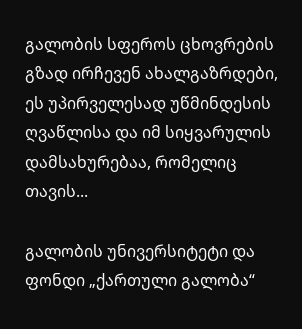გალობის სფეროს ცხოვრების გზად ირჩევენ ახალგაზრდები, ეს უპირველესად უწმინდესის ღვაწლისა და იმ სიყვარულის დამსახურებაა, რომელიც თავის...

გალობის უნივერსიტეტი და ფონდი „ქართული გალობა“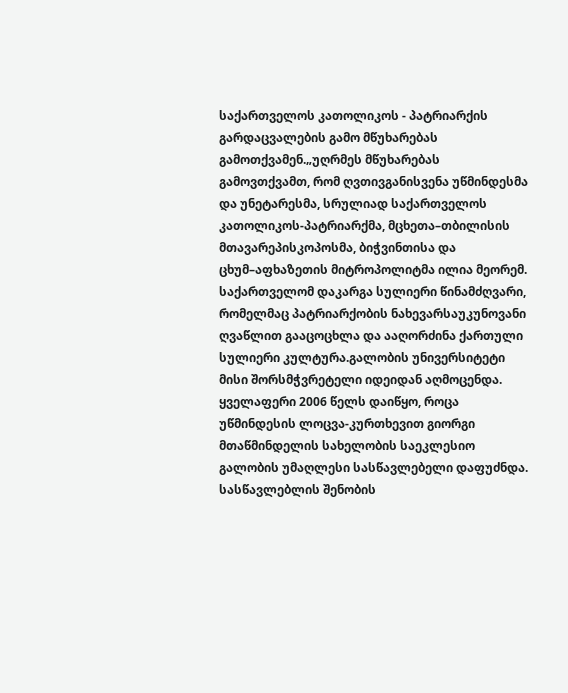საქართველოს კათოლიკოს - პატრიარქის გარდაცვალების გამო მწუხარებას გამოთქვამენ.„უღრმეს მწუხარებას გამოვთქვამთ, რომ ღვთივგანისვენა უწმინდესმა და უნეტარესმა, სრულიად საქართველოს კათოლიკოს-პატრიარქმა, მცხეთა–თბილისის მთავარეპისკოპოსმა, ბიჭვინთისა და ცხუმ–აფხაზეთის მიტროპოლიტმა ილია მეორემ. საქართველომ დაკარგა სულიერი წინამძღვარი, რომელმაც პატრიარქობის ნახევარსაუკუნოვანი ღვაწლით გააცოცხლა და ააღორძინა ქართული სულიერი კულტურა.გალობის უნივერსიტეტი მისი შორსმჭვრეტელი იდეიდან აღმოცენდა. ყველაფერი 2006 წელს დაიწყო, როცა უწმინდესის ლოცვა-კურთხევით გიორგი მთაწმინდელის სახელობის საეკლესიო გალობის უმაღლესი სასწავლებელი დაფუძნდა. სასწავლებლის შენობის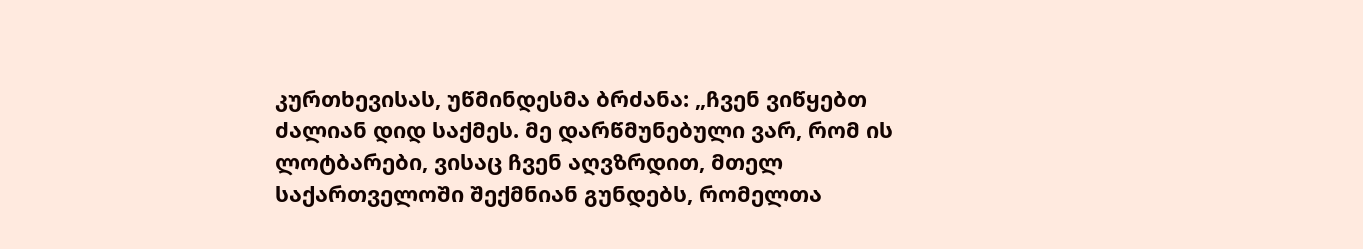კურთხევისას, უწმინდესმა ბრძანა: „ჩვენ ვიწყებთ ძალიან დიდ საქმეს. მე დარწმუნებული ვარ, რომ ის ლოტბარები, ვისაც ჩვენ აღვზრდით, მთელ საქართველოში შექმნიან გუნდებს, რომელთა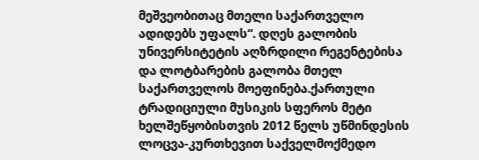მეშვეობითაც მთელი საქართველო ადიდებს უფალს“. დღეს გალობის უნივერსიტეტის აღზრდილი რეგენტებისა და ლოტბარების გალობა მთელ საქართველოს მოეფინება.ქართული ტრადიციული მუსიკის სფეროს მეტი ხელშეწყობისთვის 2012 წელს უწმინდესის ლოცვა-კურთხევით საქველმოქმედო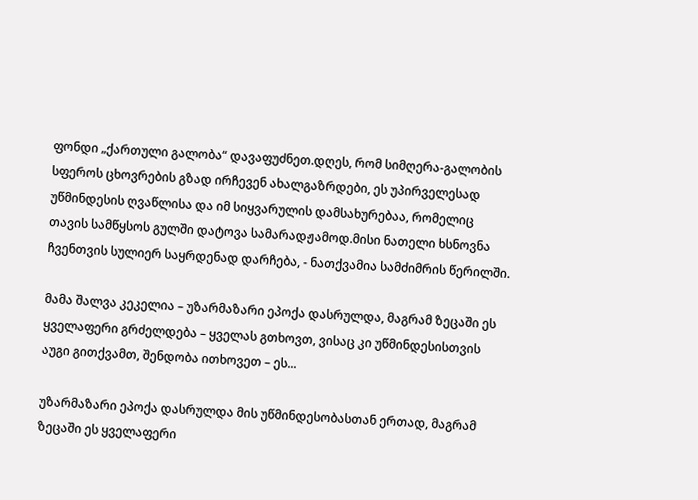ფონდი „ქართული გალობა“ დავაფუძნეთ.დღეს, რომ სიმღერა-გალობის სფეროს ცხოვრების გზად ირჩევენ ახალგაზრდები, ეს უპირველესად უწმინდესის ღვაწლისა და იმ სიყვარულის დამსახურებაა, რომელიც თავის სამწყსოს გულში დატოვა სამარადჟამოდ.მისი ნათელი ხსნოვნა ჩვენთვის სულიერ საყრდენად დარჩება, - ნათქვამია სამძიმრის წერილში.

მამა შალვა კეკელია – უზარმაზარი ეპოქა დასრულდა, მაგრამ ზეცაში ეს ყველაფერი გრძელდება – ყველას გთხოვთ, ვისაც კი უწმინდესისთვის აუგი გითქვამთ, შენდობა ითხოვეთ – ეს...

უზარმაზარი ეპოქა დასრულდა მის უწმინდესობასთან ერთად, მაგრამ ზეცაში ეს ყველაფერი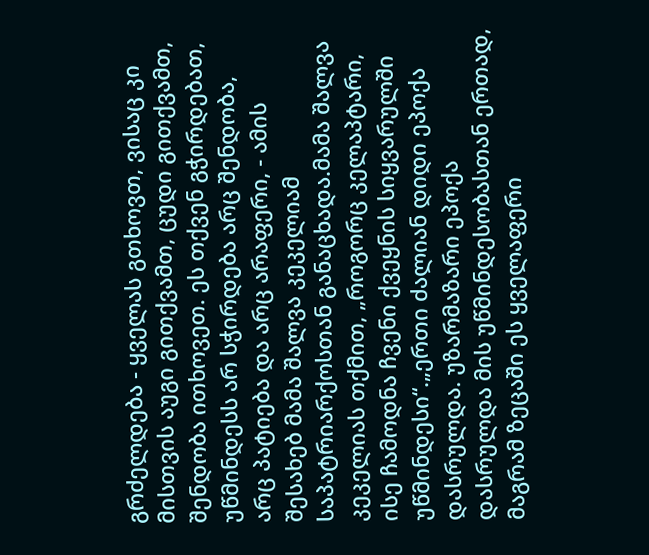გრძელდება - ყველას გთხოვთ, ვისაც კი მისთვის აუგი გითქვამთ, ცუდი გითქვამთ, შენდობა ითხოვეთ. ეს თქვენ გჭირდებათ, უწმინდესს არ სჭირდება არც შენდობა, არც პატიება და არც არაფერი, - ამის შესახებ მამა შალვა კეკელიამ საპატრიარქოსთან განაცხადა.მამა შალვა კეკელიას თქმით, „როგორც კელაპტარი, ისე ჩამოდნა ჩვენი ქვეყნის სიყვარულში უწმინდესი“.„ერთი ძალიან დიდი ეპოქა დასრულდა. უზარმაზარი ეპოქა დასრულდა მის უწმინდესობასთან ერთად, მაგრამ ზეცაში ეს ყველაფერი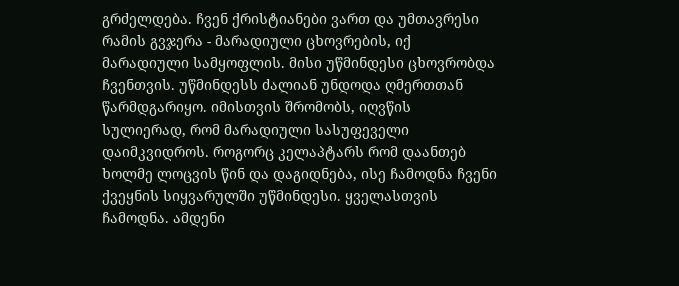გრძელდება. ჩვენ ქრისტიანები ვართ და უმთავრესი რამის გვჯერა - მარადიული ცხოვრების, იქ მარადიული სამყოფლის. მისი უწმინდესი ცხოვრობდა ჩვენთვის. უწმინდესს ძალიან უნდოდა ღმერთთან წარმდგარიყო. იმისთვის შრომობს, იღვწის სულიერად, რომ მარადიული სასუფეველი დაიმკვიდროს. როგორც კელაპტარს რომ დაანთებ ხოლმე ლოცვის წინ და დაგიდნება, ისე ჩამოდნა ჩვენი ქვეყნის სიყვარულში უწმინდესი. ყველასთვის ჩამოდნა. ამდენი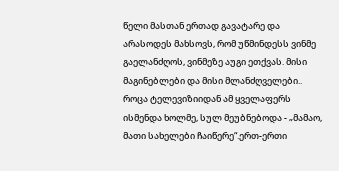წელი მასთან ერთად გავატარე და არასოდეს მახსოვს, რომ უწმინდესს ვინმე გაელანძღოს, ვინმეზე აუგი ეთქვას. მისი მაგინებლები და მისი მლანძღველები.. როცა ტელევიზიიდან ამ ყველაფერს ისმენდა ხოლმე, სულ მეუბნებოდა - „მამაო, მათი სახელები ჩაიწერე“.ერთ-ერთი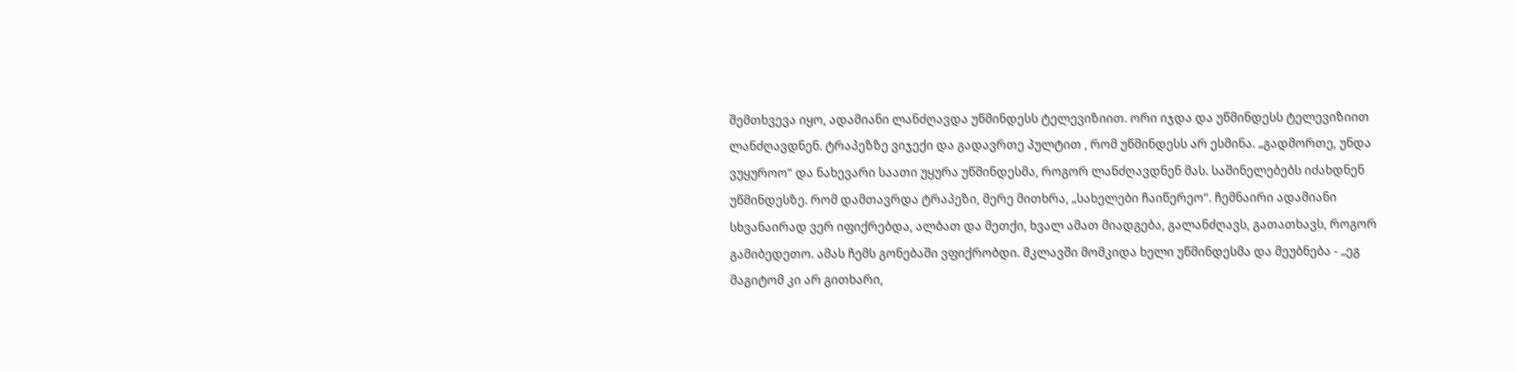შემთხვევა იყო, ადამიანი ლანძღავდა უწმინდესს ტელევიზიით. ორი იჯდა და უწმინდესს ტელევიზიით ლანძღავდნენ. ტრაპეზზე ვიჯექი და გადავრთე პულტით , რომ უწმინდესს არ ესმინა. „გადმორთე, უნდა ვუყუროო“ და ნახევარი საათი უყურა უწმინდესმა, როგორ ლანძღავდნენ მას. საშინელებებს იძახდნენ უწმინდესზე. რომ დამთავრდა ტრაპეზი, მერე მითხრა, „სახელები ჩაიწერეო“. ჩემნაირი ადამიანი სხვანაირად ვერ იფიქრებდა, ალბათ და მეთქი, ხვალ ამათ მიადგება, გალანძღავს, გათათხავს, როგორ გამიბედეთო. ამას ჩემს გონებაში ვფიქრობდი. მკლავში მომკიდა ხელი უწმინდესმა და მეუბნება - „ეგ მაგიტომ კი არ გითხარი,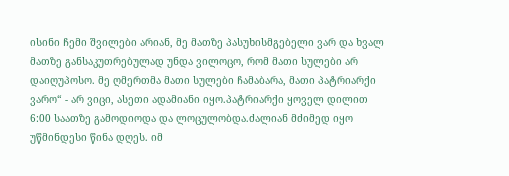ისინი ჩემი შვილები არიან, მე მათზე პასუხისმგებელი ვარ და ხვალ მათზე განსაკუთრებულად უნდა ვილოცო, რომ მათი სულები არ დაიღუპოსო. მე ღმერთმა მათი სულები ჩამაბარა, მათი პატრიარქი ვარო“ - არ ვიცი, ასეთი ადამიანი იყო.პატრიარქი ყოველ დილით 6:00 საათზე გამოდიოდა და ლოცულობდა.ძალიან მძიმედ იყო უწმინდესი წინა დღეს. იმ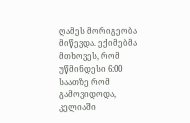ღამეს მორიგეობა მიწევდა. ექიმებმა მთხოვეს, რომ უწმინდესი 6:00 საათზე რომ გამოვიდოდა, კელიაში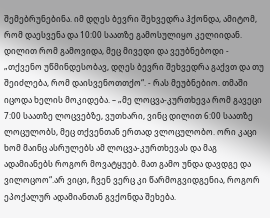შემებრუნებინა. იმ დღეს ბევრი შეხვედრა ჰქონდა, ამიტომ, რომ დაესვენა და 10:00 საათზე გამოსულიყო კელიიდან. დილით რომ გამოვიდა, მეც მივედი და ვეუბნებოდი - „თქვენო უწმინდესობავ, დღეს ბევრი შეხვედრა გაქვთ და თუ შეიძლება, რომ დაისვენოთთქო“. - რას მეუბნებიო. თმაში იცოდა ხელის მოკიდება. – „მე ლოცვა-კურთხევა რომ გავეცი 7:00 საათზე ლოცვებზე, ვუთხარი, ვინც დილით 6:00 საათზე ლოცულობს, მეც თქვენთან ერთად ვლოცულობო. ორი კაცი ხომ მაინც ასრულებს ამ ლოცვა-კურთხევას და მაგ ადამიანებს როგორ მოვატყუებ. მათ გამო უნდა დავდგე და ვილოცოო“.არ ვიცი, ჩვენ ვერც კი წარმოგვიდგენია, როგორ ეპოქალურ ადამიანთან გვქონდა შეხება.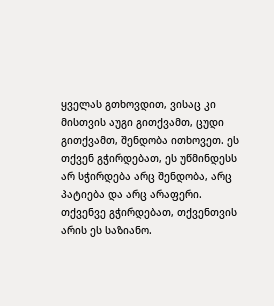ყველას გთხოვდით, ვისაც კი მისთვის აუგი გითქვამთ, ცუდი გითქვამთ, შენდობა ითხოვეთ. ეს თქვენ გჭირდებათ, ეს უწმინდესს არ სჭირდება არც შენდობა, არც პატიება და არც არაფერი. თქვენვე გჭირდებათ, თქვენთვის არის ეს საზიანო.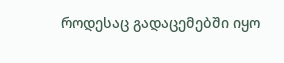როდესაც გადაცემებში იყო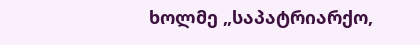ხოლმე „საპატრიარქო,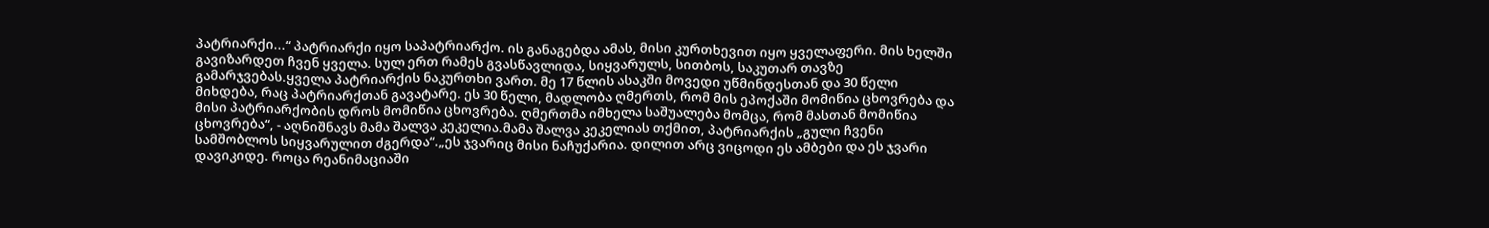პატრიარქი...“ პატრიარქი იყო საპატრიარქო. ის განაგებდა ამას, მისი კურთხევით იყო ყველაფერი. მის ხელში გავიზარდეთ ჩვენ ყველა. სულ ერთ რამეს გვასწავლიდა, სიყვარულს, სითბოს, საკუთარ თავზე გამარჯვებას.ყველა პატრიარქის ნაკურთხი ვართ. მე 17 წლის ასაკში მოვედი უწმინდესთან და 30 წელი მიხდება, რაც პატრიარქთან გავატარე. ეს 30 წელი, მადლობა ღმერთს, რომ მის ეპოქაში მომიწია ცხოვრება და მისი პატრიარქობის დროს მომიწია ცხოვრება. ღმერთმა იმხელა საშუალება მომცა, რომ მასთან მომიწია ცხოვრება“, - აღნიშნავს მამა შალვა კეკელია.მამა შალვა კეკელიას თქმით, პატრიარქის „გული ჩვენი სამშობლოს სიყვარულით ძგერდა“.„ეს ჯვარიც მისი ნაჩუქარია. დილით არც ვიცოდი ეს ამბები და ეს ჯვარი დავიკიდე. როცა რეანიმაციაში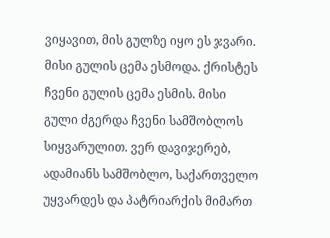ვიყავით, მის გულზე იყო ეს ჯვარი. მისი გულის ცემა ესმოდა. ქრისტეს ჩვენი გულის ცემა ესმის. მისი გული ძგერდა ჩვენი სამშობლოს სიყვარულით. ვერ დავიჯერებ, ადამიანს სამშობლო, საქართველო უყვარდეს და პატრიარქის მიმართ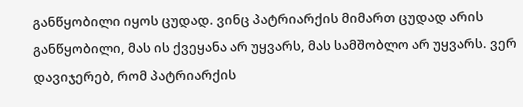განწყობილი იყოს ცუდად. ვინც პატრიარქის მიმართ ცუდად არის განწყობილი, მას ის ქვეყანა არ უყვარს, მას სამშობლო არ უყვარს. ვერ დავიჯერებ, რომ პატრიარქის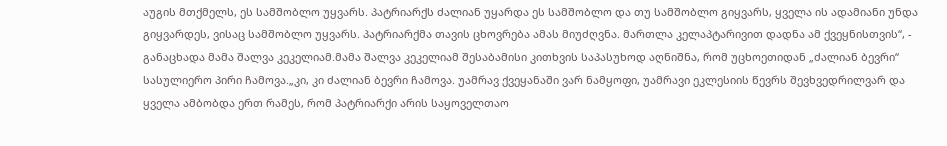აუგის მთქმელს, ეს სამშობლო უყვარს. პატრიარქს ძალიან უყარდა ეს სამშობლო და თუ სამშობლო გიყვარს, ყველა ის ადამიანი უნდა გიყვარდეს, ვისაც სამშობლო უყვარს. პატრიარქმა თავის ცხოვრება ამას მიუძღვნა. მართლა კელაპტარივით დადნა ამ ქვეყნისთვის“, - განაცხადა მამა შალვა კეკელიამ.მამა შალვა კეკელიამ შესაბამისი კითხვის საპასუხოდ აღნიშნა, რომ უცხოეთიდან „ძალიან ბევრი“ სასულიერო პირი ჩამოვა.„კი, კი ძალიან ბევრი ჩამოვა. უამრავ ქვეყანაში ვარ ნამყოფი, უამრავი ეკლესიის წევრს შევხვედრილვარ და ყველა ამბობდა ერთ რამეს, რომ პატრიარქი არის საყოველთაო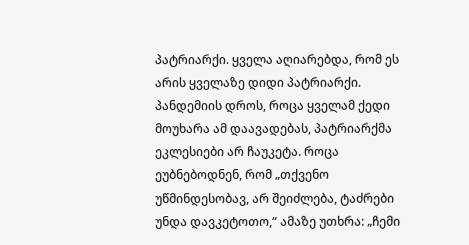პატრიარქი. ყველა აღიარებდა, რომ ეს არის ყველაზე დიდი პატრიარქი. პანდემიის დროს, როცა ყველამ ქედი მოუხარა ამ დაავადებას, პატრიარქმა ეკლესიები არ ჩაუკეტა. როცა ეუბნებოდნენ, რომ „თქვენო უწმინდესობავ, არ შეიძლება, ტაძრები უნდა დავკეტოთო,“ ამაზე უთხრა: „ჩემი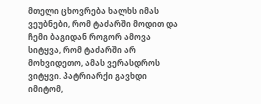მთელი ცხოვრება ხალხს იმას ვეუბნები, რომ ტაძარში მოდით და ჩემი ბაგიდან როგორ ამოვა სიტყვა, რომ ტაძარში არ მოხვიდეთო, ამას ვერასდროს ვიტყვი. პატრიარქი გავხდი იმიტომ,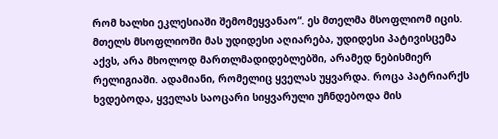რომ ხალხი ეკლესიაში შემომეყვანაო“. ეს მთელმა მსოფლიომ იცის. მთელს მსოფლიოში მას უდიდესი აღიარება, უდიდესი პატივისცემა აქვს, არა მხოლოდ მართლმადიდებლებში, არამედ ნებისმიერ რელიგიაში. ადამიანი, რომელიც ყველას უყვარდა. როცა პატრიარქს ხვდებოდა, ყველას საოცარი სიყვარული უჩნდებოდა მის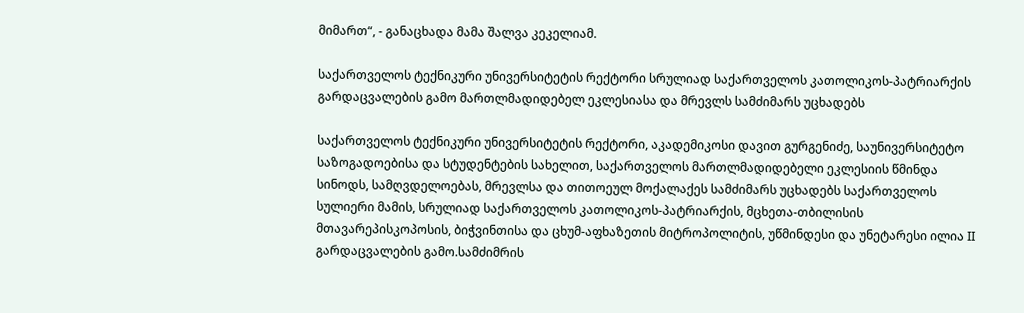მიმართ“, - განაცხადა მამა შალვა კეკელიამ.

საქართველოს ტექნიკური უნივერსიტეტის რექტორი სრულიად საქართველოს კათოლიკოს-პატრიარქის გარდაცვალების გამო მართლმადიდებელ ეკლესიასა და მრევლს სამძიმარს უცხადებს

საქართველოს ტექნიკური უნივერსიტეტის რექტორი, აკადემიკოსი დავით გურგენიძე, საუნივერსიტეტო საზოგადოებისა და სტუდენტების სახელით, საქართველოს მართლმადიდებელი ეკლესიის წმინდა სინოდს, სამღვდელოებას, მრევლსა და თითოეულ მოქალაქეს სამძიმარს უცხადებს საქართველოს სულიერი მამის, სრულიად საქართველოს კათოლიკოს-პატრიარქის, მცხეთა-თბილისის მთავარეპისკოპოსის, ბიჭვინთისა და ცხუმ-აფხაზეთის მიტროპოლიტის, უწმინდესი და უნეტარესი ილია II გარდაცვალების გამო.სამძიმრის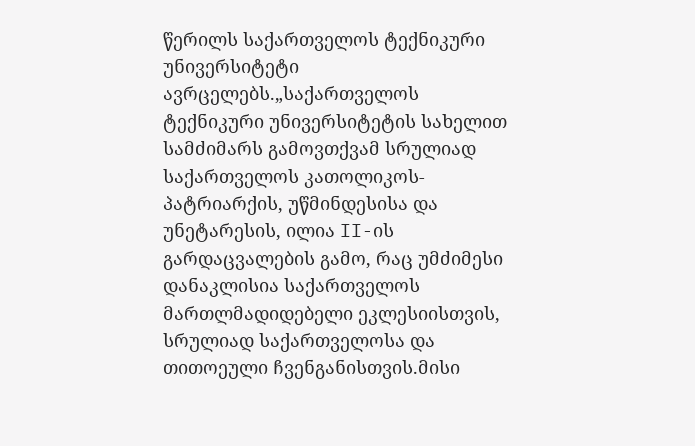წერილს საქართველოს ტექნიკური უნივერსიტეტი ავრცელებს.„საქართველოს ტექნიკური უნივერსიტეტის სახელით სამძიმარს გამოვთქვამ სრულიად საქართველოს კათოლიკოს-პატრიარქის, უწმინდესისა და უნეტარესის, ილია II-ის გარდაცვალების გამო, რაც უმძიმესი დანაკლისია საქართველოს მართლმადიდებელი ეკლესიისთვის, სრულიად საქართველოსა და თითოეული ჩვენგანისთვის.მისი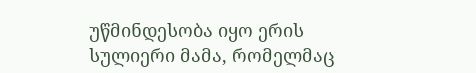უწმინდესობა იყო ერის სულიერი მამა, რომელმაც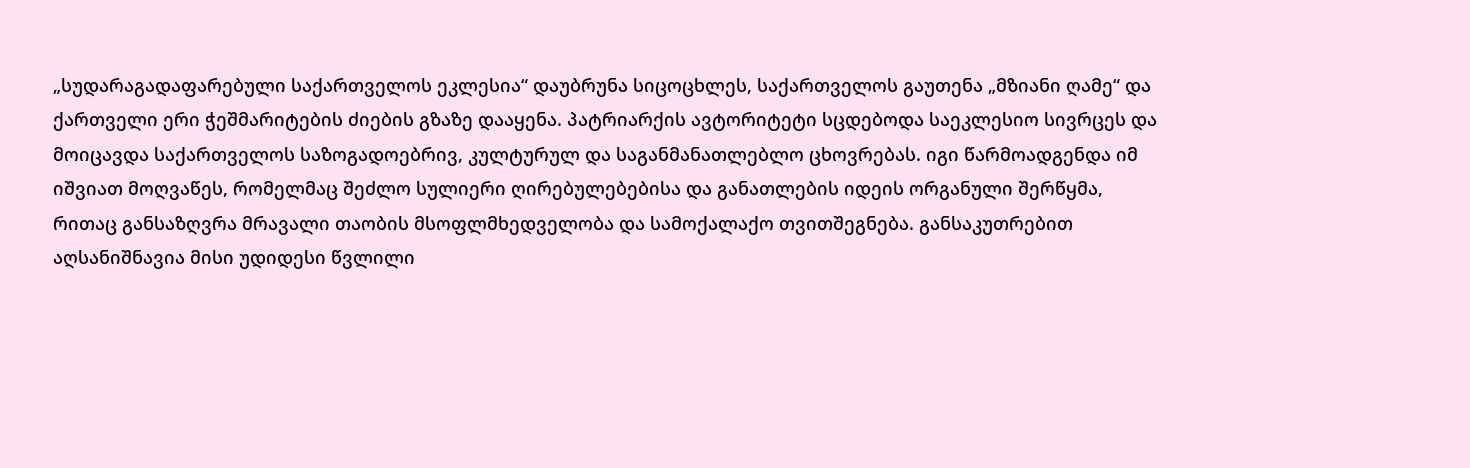„სუდარაგადაფარებული საქართველოს ეკლესია“ დაუბრუნა სიცოცხლეს, საქართველოს გაუთენა „მზიანი ღამე“ და ქართველი ერი ჭეშმარიტების ძიების გზაზე დააყენა. პატრიარქის ავტორიტეტი სცდებოდა საეკლესიო სივრცეს და მოიცავდა საქართველოს საზოგადოებრივ, კულტურულ და საგანმანათლებლო ცხოვრებას. იგი წარმოადგენდა იმ იშვიათ მოღვაწეს, რომელმაც შეძლო სულიერი ღირებულებებისა და განათლების იდეის ორგანული შერწყმა, რითაც განსაზღვრა მრავალი თაობის მსოფლმხედველობა და სამოქალაქო თვითშეგნება. განსაკუთრებით აღსანიშნავია მისი უდიდესი წვლილი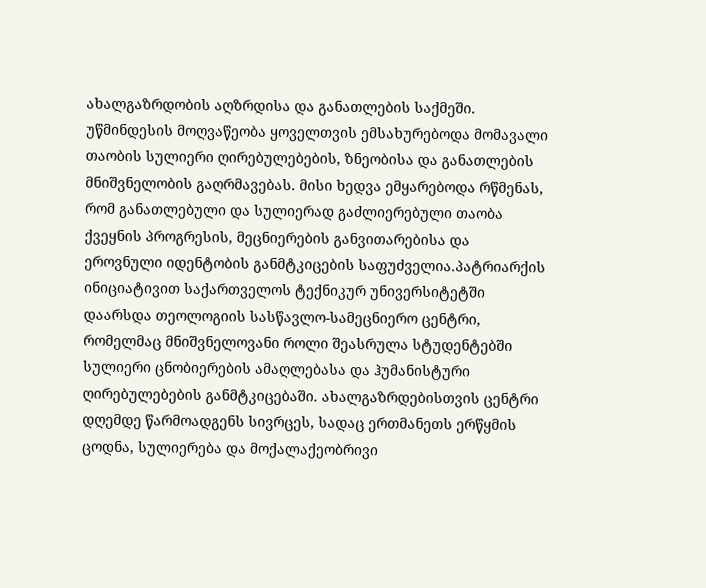ახალგაზრდობის აღზრდისა და განათლების საქმეში. უწმინდესის მოღვაწეობა ყოველთვის ემსახურებოდა მომავალი თაობის სულიერი ღირებულებების, ზნეობისა და განათლების მნიშვნელობის გაღრმავებას. მისი ხედვა ემყარებოდა რწმენას, რომ განათლებული და სულიერად გაძლიერებული თაობა ქვეყნის პროგრესის, მეცნიერების განვითარებისა და ეროვნული იდენტობის განმტკიცების საფუძველია.პატრიარქის ინიციატივით საქართველოს ტექნიკურ უნივერსიტეტში დაარსდა თეოლოგიის სასწავლო-სამეცნიერო ცენტრი, რომელმაც მნიშვნელოვანი როლი შეასრულა სტუდენტებში სულიერი ცნობიერების ამაღლებასა და ჰუმანისტური ღირებულებების განმტკიცებაში. ახალგაზრდებისთვის ცენტრი დღემდე წარმოადგენს სივრცეს, სადაც ერთმანეთს ერწყმის ცოდნა, სულიერება და მოქალაქეობრივი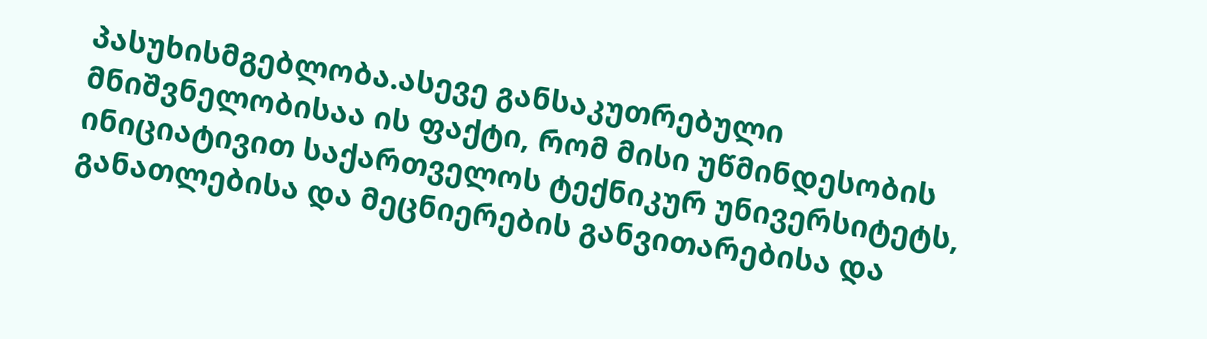პასუხისმგებლობა.ასევე განსაკუთრებული მნიშვნელობისაა ის ფაქტი, რომ მისი უწმინდესობის ინიციატივით საქართველოს ტექნიკურ უნივერსიტეტს, განათლებისა და მეცნიერების განვითარებისა და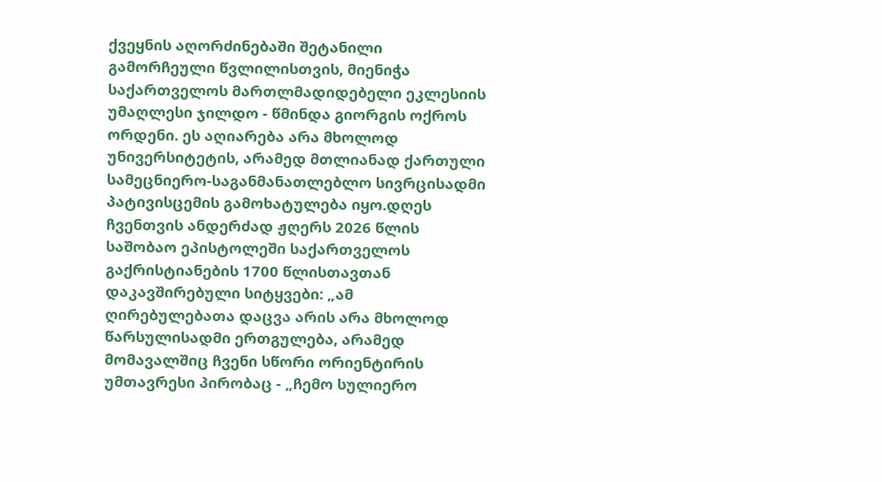ქვეყნის აღორძინებაში შეტანილი გამორჩეული წვლილისთვის, მიენიჭა საქართველოს მართლმადიდებელი ეკლესიის უმაღლესი ჯილდო - წმინდა გიორგის ოქროს ორდენი. ეს აღიარება არა მხოლოდ უნივერსიტეტის, არამედ მთლიანად ქართული სამეცნიერო-საგანმანათლებლო სივრცისადმი პატივისცემის გამოხატულება იყო.დღეს ჩვენთვის ანდერძად ჟღერს 2026 წლის საშობაო ეპისტოლეში საქართველოს გაქრისტიანების 1700 წლისთავთან დაკავშირებული სიტყვები: „ამ ღირებულებათა დაცვა არის არა მხოლოდ წარსულისადმი ერთგულება, არამედ მომავალშიც ჩვენი სწორი ორიენტირის უმთავრესი პირობაც - „ჩემო სულიერო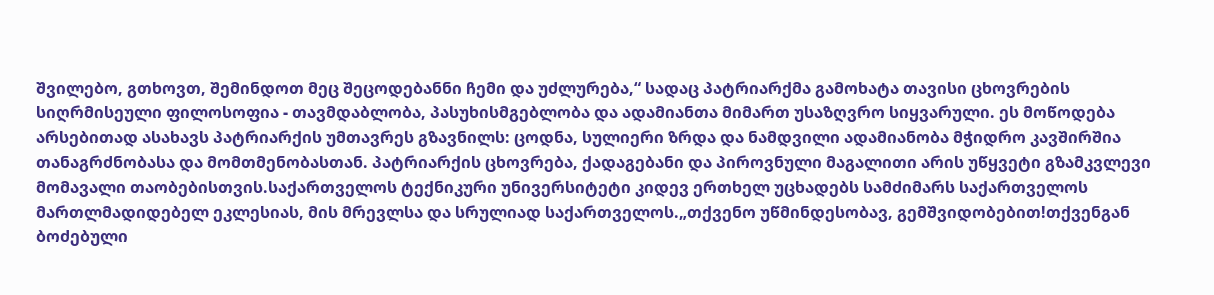შვილებო, გთხოვთ, შემინდოთ მეც შეცოდებანნი ჩემი და უძლურება,“ სადაც პატრიარქმა გამოხატა თავისი ცხოვრების სიღრმისეული ფილოსოფია - თავმდაბლობა, პასუხისმგებლობა და ადამიანთა მიმართ უსაზღვრო სიყვარული. ეს მოწოდება არსებითად ასახავს პატრიარქის უმთავრეს გზავნილს: ცოდნა, სულიერი ზრდა და ნამდვილი ადამიანობა მჭიდრო კავშირშია თანაგრძნობასა და მომთმენობასთან. პატრიარქის ცხოვრება, ქადაგებანი და პიროვნული მაგალითი არის უწყვეტი გზამკვლევი მომავალი თაობებისთვის.საქართველოს ტექნიკური უნივერსიტეტი კიდევ ერთხელ უცხადებს სამძიმარს საქართველოს მართლმადიდებელ ეკლესიას, მის მრევლსა და სრულიად საქართველოს.„თქვენო უწმინდესობავ, გემშვიდობებით!თქვენგან ბოძებული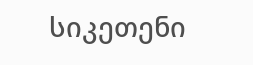სიკეთენი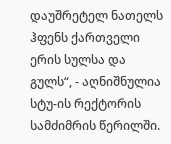დაუშრეტელ ნათელს ჰფენს ქართველი ერის სულსა და გულს“, - აღნიშნულია სტუ-ის რექტორის სამძიმრის წერილში.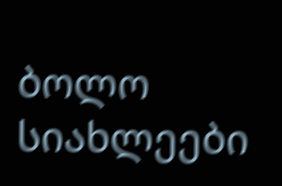ბოლო სიახლეები